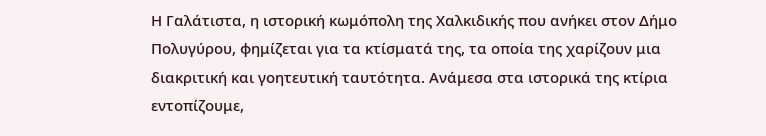Η Γαλάτιστα, η ιστορική κωμόπολη της Χαλκιδικής που ανήκει στον Δήμο Πολυγύρου, φημίζεται για τα κτίσματά της, τα οποία της χαρίζουν μια διακριτική και γοητευτική ταυτότητα. Ανάμεσα στα ιστορικά της κτίρια εντοπίζουμε,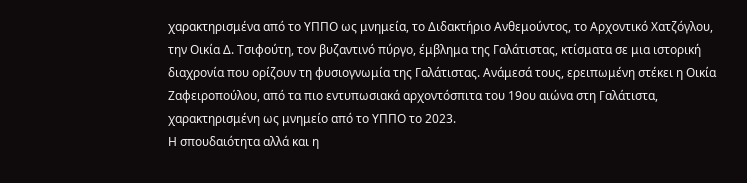χαρακτηρισμένα από το ΥΠΠΟ ως μνημεία, το Διδακτήριο Ανθεμούντος, το Αρχοντικό Χατζόγλου, την Οικία Δ. Τσιφούτη, τον βυζαντινό πύργο, έμβλημα της Γαλάτιστας, κτίσματα σε μια ιστορική διαχρονία που ορίζουν τη φυσιογνωμία της Γαλάτιστας. Ανάμεσά τους, ερειπωμένη στέκει η Οικία Ζαφειροπούλου, από τα πιο εντυπωσιακά αρχοντόσπιτα του 19ου αιώνα στη Γαλάτιστα, χαρακτηρισμένη ως μνημείο από το ΥΠΠΟ το 2023.
Η σπουδαιότητα αλλά και η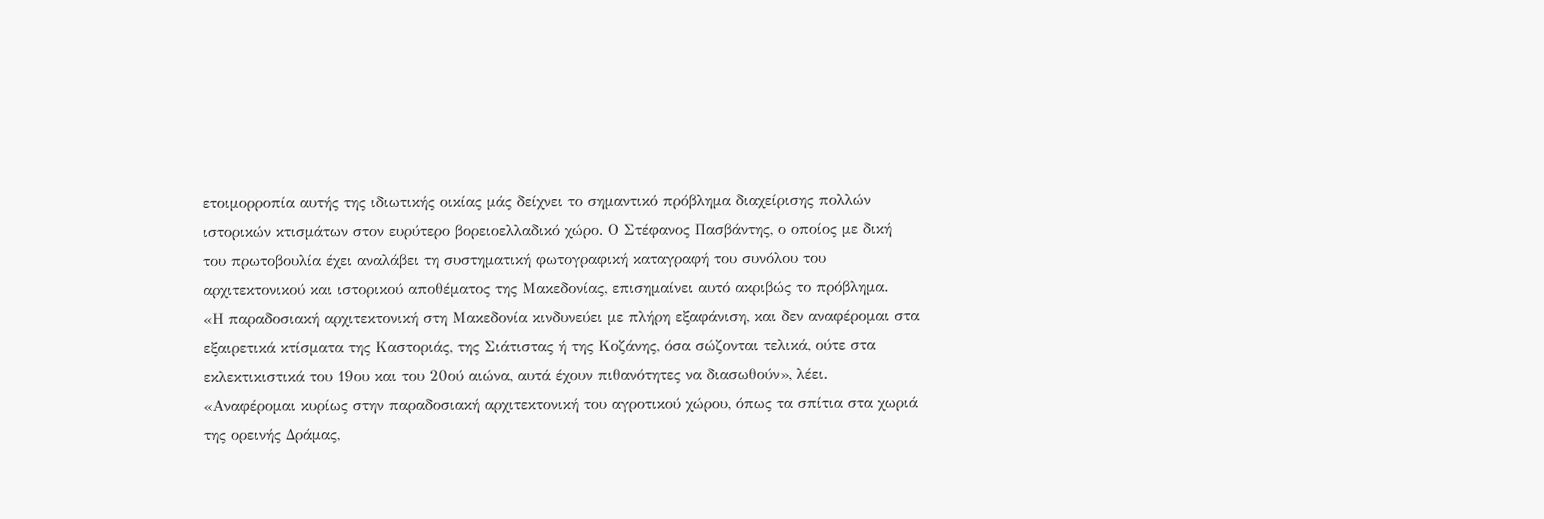ετοιμορροπία αυτής της ιδιωτικής οικίας μάς δείχνει το σημαντικό πρόβλημα διαχείρισης πολλών ιστορικών κτισμάτων στον ευρύτερο βορειοελλαδικό χώρο. Ο Στέφανος Πασβάντης, ο οποίος με δική του πρωτοβουλία έχει αναλάβει τη συστηματική φωτογραφική καταγραφή του συνόλου του αρχιτεκτονικού και ιστορικού αποθέματος της Μακεδονίας, επισημαίνει αυτό ακριβώς το πρόβλημα.
«Η παραδοσιακή αρχιτεκτονική στη Μακεδονία κινδυνεύει με πλήρη εξαφάνιση, και δεν αναφέρομαι στα εξαιρετικά κτίσματα της Καστοριάς, της Σιάτιστας ή της Κοζάνης, όσα σώζονται τελικά, ούτε στα εκλεκτικιστικά του 19ου και του 20ού αιώνα, αυτά έχουν πιθανότητες να διασωθούν», λέει. «Αναφέρομαι κυρίως στην παραδοσιακή αρχιτεκτονική του αγροτικού χώρου, όπως τα σπίτια στα χωριά της ορεινής Δράμας,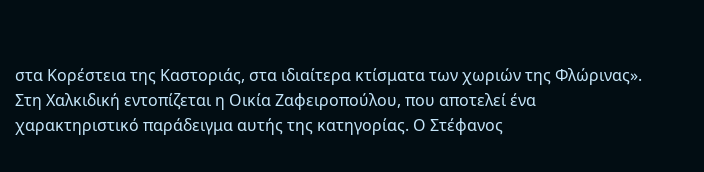στα Κορέστεια της Καστοριάς, στα ιδιαίτερα κτίσματα των χωριών της Φλώρινας».
Στη Χαλκιδική εντοπίζεται η Οικία Ζαφειροπούλου, που αποτελεί ένα χαρακτηριστικό παράδειγμα αυτής της κατηγορίας. Ο Στέφανος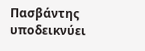Πασβάντης υποδεικνύει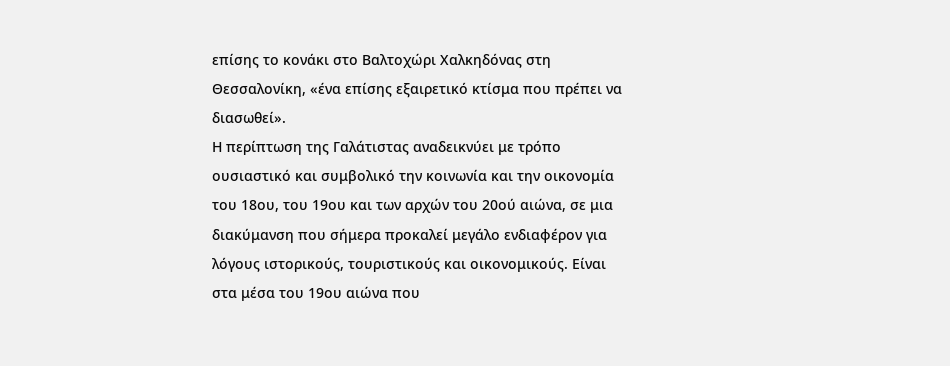επίσης το κονάκι στο Βαλτοχώρι Χαλκηδόνας στη Θεσσαλονίκη, «ένα επίσης εξαιρετικό κτίσμα που πρέπει να διασωθεί».
Η περίπτωση της Γαλάτιστας αναδεικνύει με τρόπο ουσιαστικό και συμβολικό την κοινωνία και την οικονομία του 18ου, του 19ου και των αρχών του 20ού αιώνα, σε μια διακύμανση που σήμερα προκαλεί μεγάλο ενδιαφέρον για λόγους ιστορικούς, τουριστικούς και οικονομικούς. Είναι στα μέσα του 19ου αιώνα που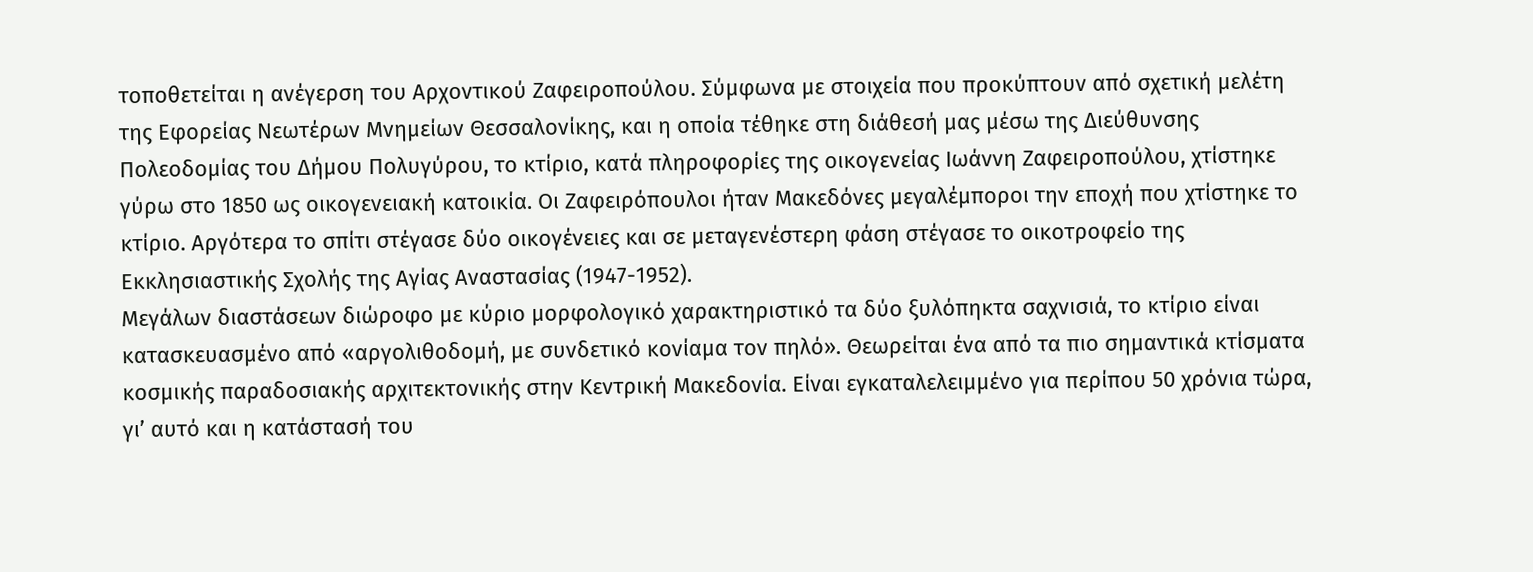τοποθετείται η ανέγερση του Αρχοντικού Ζαφειροπούλου. Σύμφωνα με στοιχεία που προκύπτουν από σχετική μελέτη της Εφορείας Νεωτέρων Μνημείων Θεσσαλονίκης, και η οποία τέθηκε στη διάθεσή μας μέσω της Διεύθυνσης Πολεοδομίας του Δήμου Πολυγύρου, το κτίριο, κατά πληροφορίες της οικογενείας Ιωάννη Ζαφειροπούλου, χτίστηκε γύρω στο 1850 ως οικογενειακή κατοικία. Οι Ζαφειρόπουλοι ήταν Μακεδόνες μεγαλέμποροι την εποχή που χτίστηκε το κτίριο. Αργότερα το σπίτι στέγασε δύο οικογένειες και σε μεταγενέστερη φάση στέγασε το οικοτροφείο της Εκκλησιαστικής Σχολής της Αγίας Αναστασίας (1947-1952).
Μεγάλων διαστάσεων διώροφο με κύριο μορφολογικό χαρακτηριστικό τα δύο ξυλόπηκτα σαχνισιά, το κτίριο είναι κατασκευασμένο από «αργολιθοδομή, με συνδετικό κονίαμα τον πηλό». Θεωρείται ένα από τα πιο σημαντικά κτίσματα κοσμικής παραδοσιακής αρχιτεκτονικής στην Κεντρική Μακεδονία. Είναι εγκαταλελειμμένο για περίπου 50 χρόνια τώρα, γι’ αυτό και η κατάστασή του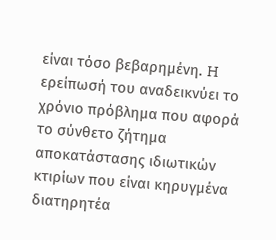είναι τόσο βεβαρημένη. H ερείπωσή του αναδεικνύει το χρόνιο πρόβλημα που αφορά το σύνθετο ζήτημα αποκατάστασης ιδιωτικών κτιρίων που είναι κηρυγμένα διατηρητέα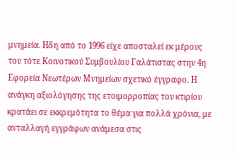μνημεία. Ηδη από το 1996 είχε αποσταλεί εκ μέρους του τότε Κοινοτικού Συμβουλίου Γαλάτιστας στην 4η Εφορεία Νεωτέρων Μνημείων σχετικό έγγραφο. Η ανάγκη αξιολόγησης της ετοιμορροπίας του κτιρίου κρατάει σε εκκρεμότητα το θέμα για πολλά χρόνια, με ανταλλαγή εγγράφων ανάμεσα στις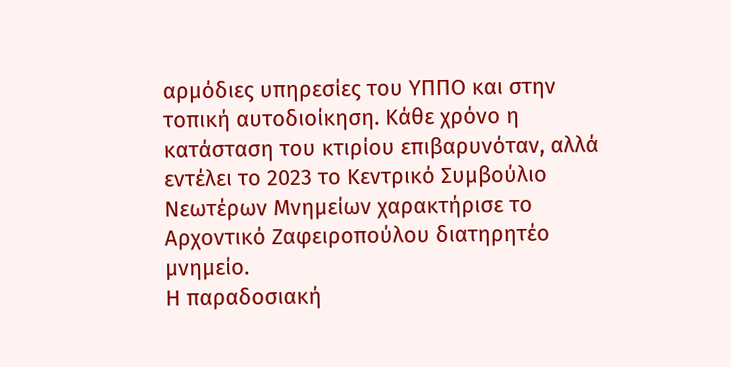αρμόδιες υπηρεσίες του ΥΠΠΟ και στην τοπική αυτοδιοίκηση. Κάθε χρόνο η κατάσταση του κτιρίου επιβαρυνόταν, αλλά εντέλει το 2023 το Κεντρικό Συμβούλιο Νεωτέρων Μνημείων χαρακτήρισε το Αρχοντικό Ζαφειροπούλου διατηρητέο μνημείο.
Η παραδοσιακή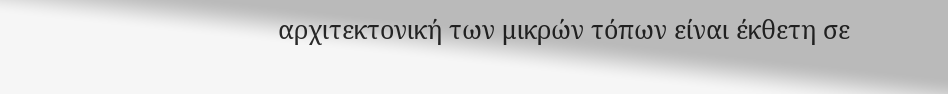αρχιτεκτονική των μικρών τόπων είναι έκθετη σε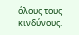όλους τους κινδύνους.